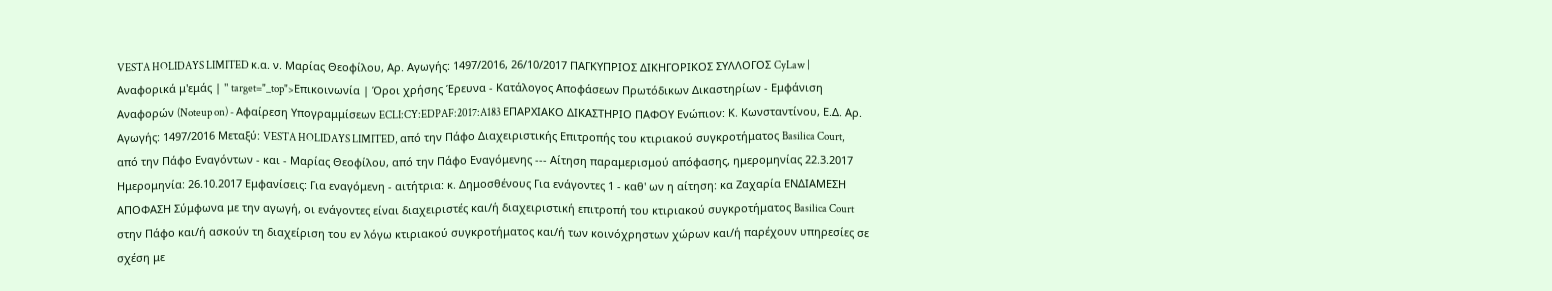VESTA HOLIDAYS LIMITED κ.α. ν. Μαρίας Θεοφίλου, Αρ. Αγωγής: 1497/2016, 26/10/2017 ΠΑΓΚΥΠΡΙΟΣ ΔΙΚΗΓΟΡΙΚΟΣ ΣΥΛΛΟΓΟΣ CyLaw | Αναφορικά μ'εμάς | " target="_top">Επικοινωνία | Όροι χρήσης Έρευνα - Κατάλογος Αποφάσεων Πρωτόδικων Δικαστηρίων - Εμφάνιση Αναφορών (Noteup on) - Αφαίρεση Υπογραμμίσεων ECLI:CY:EDPAF:2017:A183 ΕΠΑΡΧΙΑΚΟ ΔΙΚΑΣΤΗΡΙΟ ΠΑΦΟΥ Ενώπιον: Κ. Κωνσταντίνου, Ε.Δ. Αρ. Αγωγής: 1497/2016 Μεταξύ: VESTA HOLIDAYS LIMITED, από την Πάφο Διαχειριστικής Επιτροπής του κτιριακού συγκροτήματος Basilica Court, από την Πάφο Εναγόντων - και - Μαρίας Θεοφίλου, από την Πάφο Εναγόμενης --- Αίτηση παραμερισμού απόφασης, ημερομηνίας 22.3.2017 Ημερομηνία: 26.10.2017 Εμφανίσεις: Για εναγόμενη - αιτήτρια: κ. Δημοσθένους Για ενάγοντες 1 - καθ' ων η αίτηση: κα Ζαχαρία ΕΝΔΙΑΜΕΣΗ ΑΠΟΦΑΣΗ Σύμφωνα με την αγωγή, οι ενάγοντες είναι διαχειριστές και/ή διαχειριστική επιτροπή του κτιριακού συγκροτήματος Basilica Court στην Πάφο και/ή ασκούν τη διαχείριση του εν λόγω κτιριακού συγκροτήματος και/ή των κοινόχρηστων χώρων και/ή παρέχουν υπηρεσίες σε σχέση με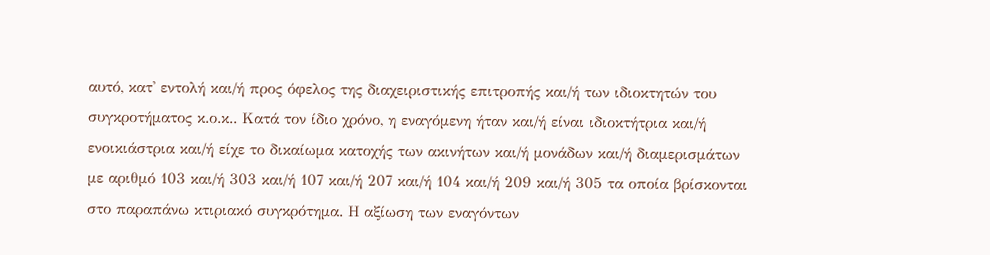αυτό, κατ' εντολή και/ή προς όφελος της διαχειριστικής επιτροπής και/ή των ιδιοκτητών του συγκροτήματος κ.ο.κ.. Κατά τον ίδιο χρόνο, η εναγόμενη ήταν και/ή είναι ιδιοκτήτρια και/ή ενοικιάστρια και/ή είχε το δικαίωμα κατοχής των ακινήτων και/ή μονάδων και/ή διαμερισμάτων με αριθμό 103 και/ή 303 και/ή 107 και/ή 207 και/ή 104 και/ή 209 και/ή 305 τα οποία βρίσκονται στο παραπάνω κτιριακό συγκρότημα. Η αξίωση των εναγόντων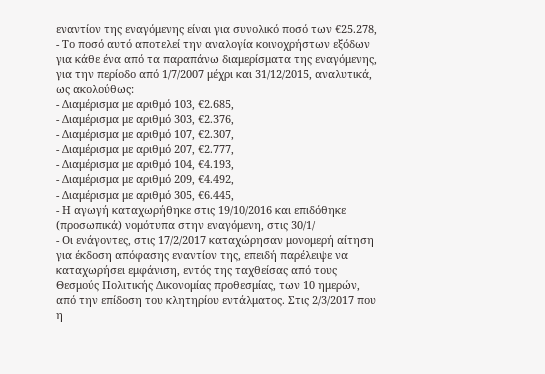εναντίον της εναγόμενης είναι για συνολικό ποσό των €25.278,
- Το ποσό αυτό αποτελεί την αναλογία κοινοχρήστων εξόδων για κάθε ένα από τα παραπάνω διαμερίσματα της εναγόμενης, για την περίοδο από 1/7/2007 μέχρι και 31/12/2015, αναλυτικά, ως ακολούθως:
- Διαμέρισμα με αριθμό 103, €2.685,
- Διαμέρισμα με αριθμό 303, €2.376,
- Διαμέρισμα με αριθμό 107, €2.307,
- Διαμέρισμα με αριθμό 207, €2.777,
- Διαμέρισμα με αριθμό 104, €4.193,
- Διαμέρισμα με αριθμό 209, €4.492,
- Διαμέρισμα με αριθμό 305, €6.445,
- Η αγωγή καταχωρήθηκε στις 19/10/2016 και επιδόθηκε (προσωπικά) νομότυπα στην εναγόμενη, στις 30/1/
- Οι ενάγοντες, στις 17/2/2017 καταχώρησαν μονομερή αίτηση για έκδοση απόφασης εναντίον της, επειδή παρέλειψε να καταχωρήσει εμφάνιση, εντός της ταχθείσας από τους Θεσμούς Πολιτικής Δικονομίας προθεσμίας, των 10 ημερών, από την επίδοση του κλητηρίου εντάλματος. Στις 2/3/2017 που η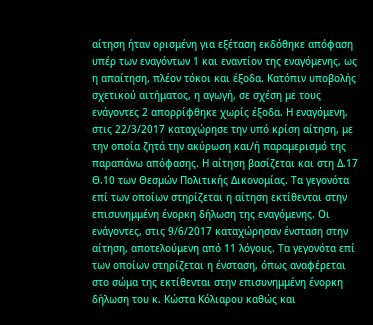αίτηση ήταν ορισμένη για εξέταση εκδόθηκε απόφαση υπέρ των εναγόντων 1 και εναντίον της εναγόμενης, ως η απαίτηση, πλέον τόκοι και έξοδα. Κατόπιν υποβολής σχετικού αιτήματος, η αγωγή, σε σχέση με τους ενάγοντες 2 απορρίφθηκε χωρίς έξοδα. Η εναγόμενη, στις 22/3/2017 καταχώρησε την υπό κρίση αίτηση, με την οποία ζητά την ακύρωση και/ή παραμερισμό της παραπάνω απόφασης. Η αίτηση βασίζεται και στη Δ.17 Θ.10 των Θεσμών Πολιτικής Δικονομίας. Τα γεγονότα επί των οποίων στηρίζεται η αίτηση εκτίθενται στην επισυνημμένη ένορκη δήλωση της εναγόμενης. Οι ενάγοντες, στις 9/6/2017 καταχώρησαν ένσταση στην αίτηση, αποτελούμενη από 11 λόγους. Τα γεγονότα επί των οποίων στηρίζεται η ένσταση, όπως αναφέρεται στο σώμα της εκτίθενται στην επισυνημμένη ένορκη δήλωση του κ. Κώστα Κόλιαρου καθώς και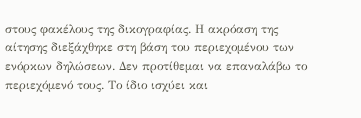στους φακέλους της δικογραφίας. Η ακρόαση της αίτησης διεξάχθηκε στη βάση του περιεχομένου των ενόρκων δηλώσεων. Δεν προτίθεμαι να επαναλάβω το περιεχόμενό τους. Το ίδιο ισχύει και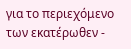για το περιεχόμενο των εκατέρωθεν -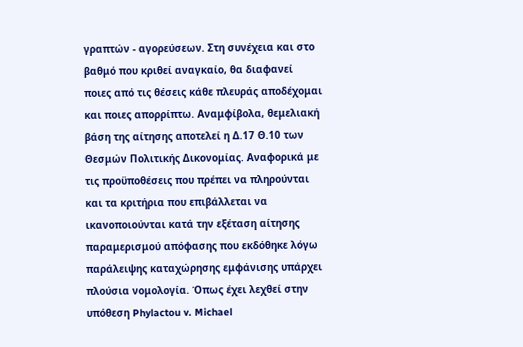γραπτών - αγορεύσεων. Στη συνέχεια και στο βαθμό που κριθεί αναγκαίο, θα διαφανεί ποιες από τις θέσεις κάθε πλευράς αποδέχομαι και ποιες απορρίπτω. Αναμφίβολα, θεμελιακή βάση της αίτησης αποτελεί η Δ.17 Θ.10 των Θεσμών Πολιτικής Δικονομίας. Αναφορικά με τις προϋποθέσεις που πρέπει να πληρούνται και τα κριτήρια που επιβάλλεται να ικανοποιούνται κατά την εξέταση αίτησης παραμερισμού απόφασης που εκδόθηκε λόγω παράλειψης καταχώρησης εμφάνισης υπάρχει πλούσια νομολογία. Όπως έχει λεχθεί στην υπόθεση Phylactou v. Michael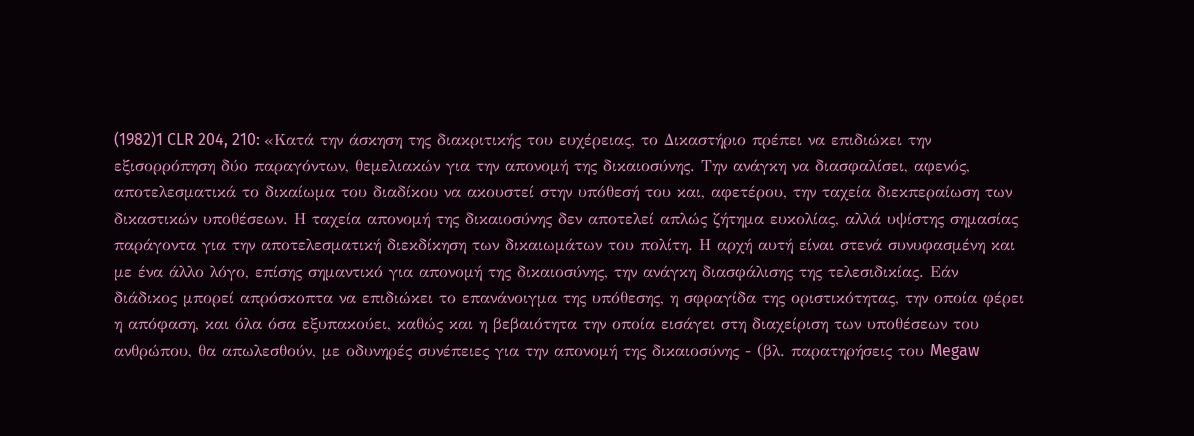(1982)1 CLR 204, 210: «Κατά την άσκηση της διακριτικής του ευχέρειας, το Δικαστήριο πρέπει να επιδιώκει την εξισορρόπηση δύο παραγόντων, θεμελιακών για την απονομή της δικαιοσύνης. Την ανάγκη να διασφαλίσει, αφενός, αποτελεσματικά το δικαίωμα του διαδίκου να ακουστεί στην υπόθεσή του και, αφετέρου, την ταχεία διεκπεραίωση των δικαστικών υποθέσεων. Η ταχεία απονομή της δικαιοσύνης δεν αποτελεί απλώς ζήτημα ευκολίας, αλλά υψίστης σημασίας παράγοντα για την αποτελεσματική διεκδίκηση των δικαιωμάτων του πολίτη. Η αρχή αυτή είναι στενά συνυφασμένη και με ένα άλλο λόγο, επίσης σημαντικό για απονομή της δικαιοσύνης, την ανάγκη διασφάλισης της τελεσιδικίας. Εάν διάδικος μπορεί απρόσκοπτα να επιδιώκει το επανάνοιγμα της υπόθεσης, η σφραγίδα της οριστικότητας, την οποία φέρει η απόφαση, και όλα όσα εξυπακούει, καθώς και η βεβαιότητα την οποία εισάγει στη διαχείριση των υποθέσεων του ανθρώπου, θα απωλεσθούν, με οδυνηρές συνέπειες για την απονομή της δικαιοσύνης - (βλ. παρατηρήσεις του Megaw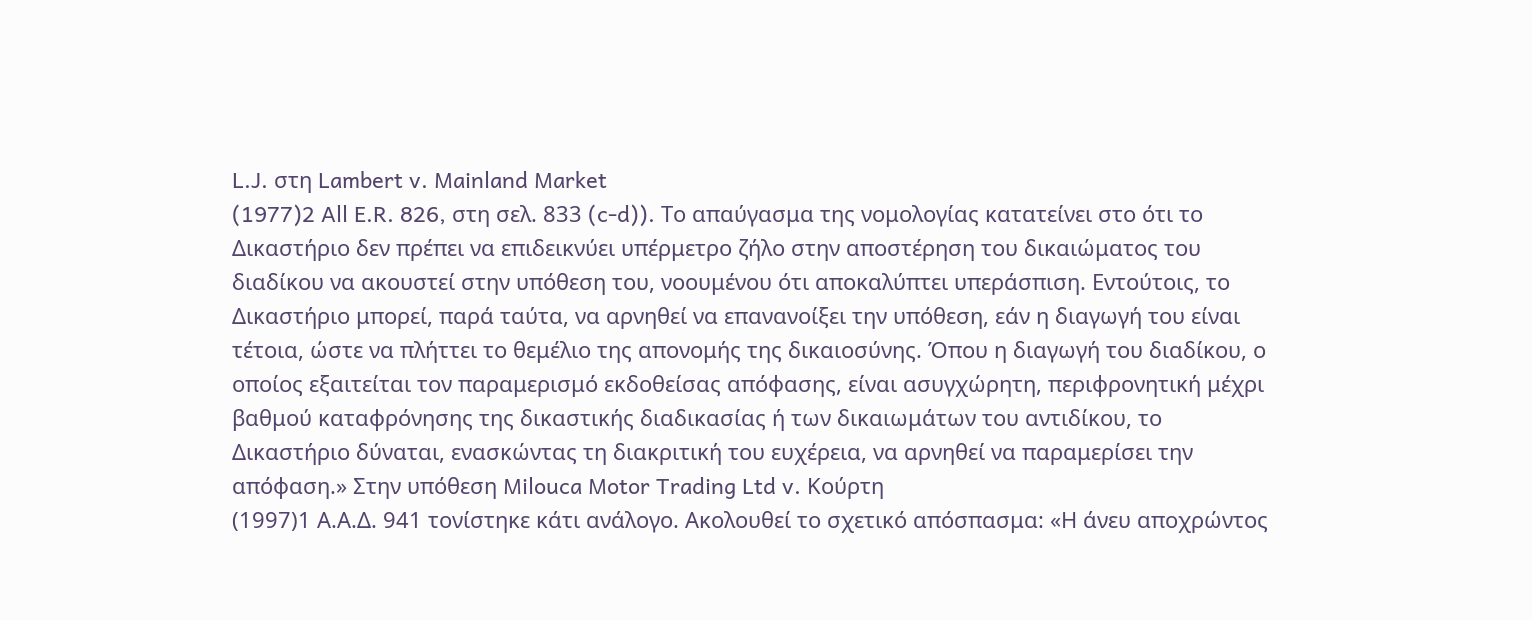L.J. στη Lambert v. Mainland Market
(1977)2 All E.R. 826, στη σελ. 833 (c-d)). Το απαύγασμα της νομολογίας κατατείνει στο ότι το Δικαστήριο δεν πρέπει να επιδεικνύει υπέρμετρο ζήλο στην αποστέρηση του δικαιώματος του διαδίκου να ακουστεί στην υπόθεση του, νοουμένου ότι αποκαλύπτει υπεράσπιση. Εντούτοις, το Δικαστήριο μπορεί, παρά ταύτα, να αρνηθεί να επανανοίξει την υπόθεση, εάν η διαγωγή του είναι τέτοια, ώστε να πλήττει το θεμέλιο της απονομής της δικαιοσύνης. Όπου η διαγωγή του διαδίκου, ο οποίος εξαιτείται τον παραμερισμό εκδοθείσας απόφασης, είναι ασυγχώρητη, περιφρονητική μέχρι βαθμού καταφρόνησης της δικαστικής διαδικασίας ή των δικαιωμάτων του αντιδίκου, το Δικαστήριο δύναται, ενασκώντας τη διακριτική του ευχέρεια, να αρνηθεί να παραμερίσει την απόφαση.» Στην υπόθεση Milouca Motor Trading Ltd v. Κούρτη
(1997)1 Α.Α.Δ. 941 τονίστηκε κάτι ανάλογο. Ακολουθεί το σχετικό απόσπασμα: «Η άνευ αποχρώντος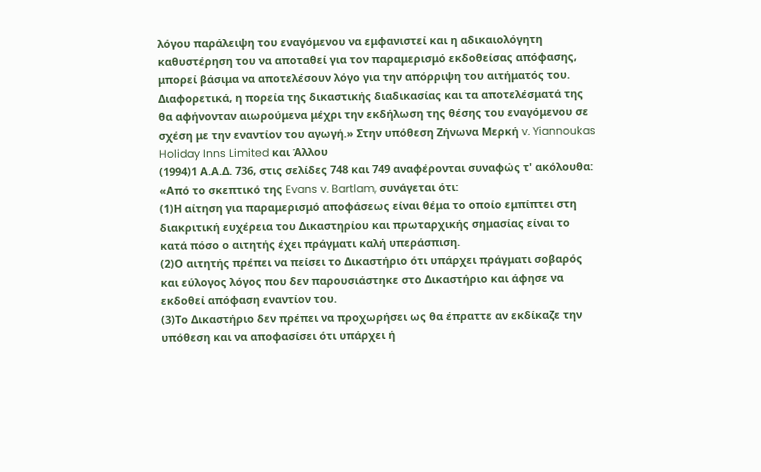λόγου παράλειψη του εναγόμενου να εμφανιστεί και η αδικαιολόγητη καθυστέρηση του να αποταθεί για τον παραμερισμό εκδοθείσας απόφασης, μπορεί βάσιμα να αποτελέσουν λόγο για την απόρριψη του αιτήματός του. Διαφορετικά, η πορεία της δικαστικής διαδικασίας και τα αποτελέσματά της θα αφήνονταν αιωρούμενα μέχρι την εκδήλωση της θέσης του εναγόμενου σε σχέση με την εναντίον του αγωγή.» Στην υπόθεση Ζήνωνα Μερκή v. Yiannoukas Holiday Inns Limited και Άλλου
(1994)1 Α.Α.Δ. 736, στις σελίδες 748 και 749 αναφέρονται συναφώς τ' ακόλουθα: «Από το σκεπτικό της Evans v. Bartlam, συνάγεται ότι:
(1)Η αίτηση για παραμερισμό αποφάσεως είναι θέμα το οποίο εμπίπτει στη διακριτική ευχέρεια του Δικαστηρίου και πρωταρχικής σημασίας είναι το κατά πόσο ο αιτητής έχει πράγματι καλή υπεράσπιση.
(2)Ο αιτητής πρέπει να πείσει το Δικαστήριο ότι υπάρχει πράγματι σοβαρός και εύλογος λόγος που δεν παρουσιάστηκε στο Δικαστήριο και άφησε να εκδοθεί απόφαση εναντίον του.
(3)Το Δικαστήριο δεν πρέπει να προχωρήσει ως θα έπραττε αν εκδίκαζε την υπόθεση και να αποφασίσει ότι υπάρχει ή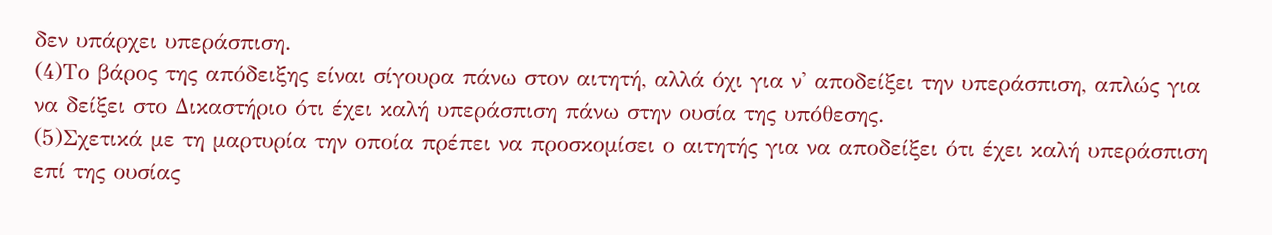δεν υπάρχει υπεράσπιση.
(4)Το βάρος της απόδειξης είναι σίγουρα πάνω στον αιτητή, αλλά όχι για ν' αποδείξει την υπεράσπιση, απλώς για να δείξει στο Δικαστήριο ότι έχει καλή υπεράσπιση πάνω στην ουσία της υπόθεσης.
(5)Σχετικά με τη μαρτυρία την οποία πρέπει να προσκομίσει ο αιτητής για να αποδείξει ότι έχει καλή υπεράσπιση επί της ουσίας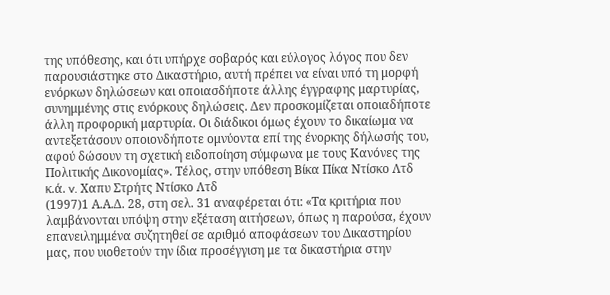της υπόθεσης, και ότι υπήρχε σοβαρός και εύλογος λόγος που δεν παρουσιάστηκε στο Δικαστήριο, αυτή πρέπει να είναι υπό τη μορφή ενόρκων δηλώσεων και οποιασδήποτε άλλης έγγραφης μαρτυρίας, συνημμένης στις ενόρκους δηλώσεις. Δεν προσκομίζεται οποιαδήποτε άλλη προφορική μαρτυρία. Οι διάδικοι όμως έχουν το δικαίωμα να αντεξετάσουν οποιονδήποτε ομνύοντα επί της ένορκης δήλωσής του, αφού δώσουν τη σχετική ειδοποίηση σύμφωνα με τους Κανόνες της Πολιτικής Δικονομίας». Τέλος, στην υπόθεση Βίκα Πίκα Ντίσκο Λτδ κ.ά. v. Χαπυ Στρήτς Ντίσκο Λτδ
(1997)1 Α.Α.Δ. 28, στη σελ. 31 αναφέρεται ότι: «Τα κριτήρια που λαμβάνονται υπόψη στην εξέταση αιτήσεων, όπως η παρούσα, έχουν επανειλημμένα συζητηθεί σε αριθμό αποφάσεων του Δικαστηρίου μας, που υιοθετούν την ίδια προσέγγιση με τα δικαστήρια στην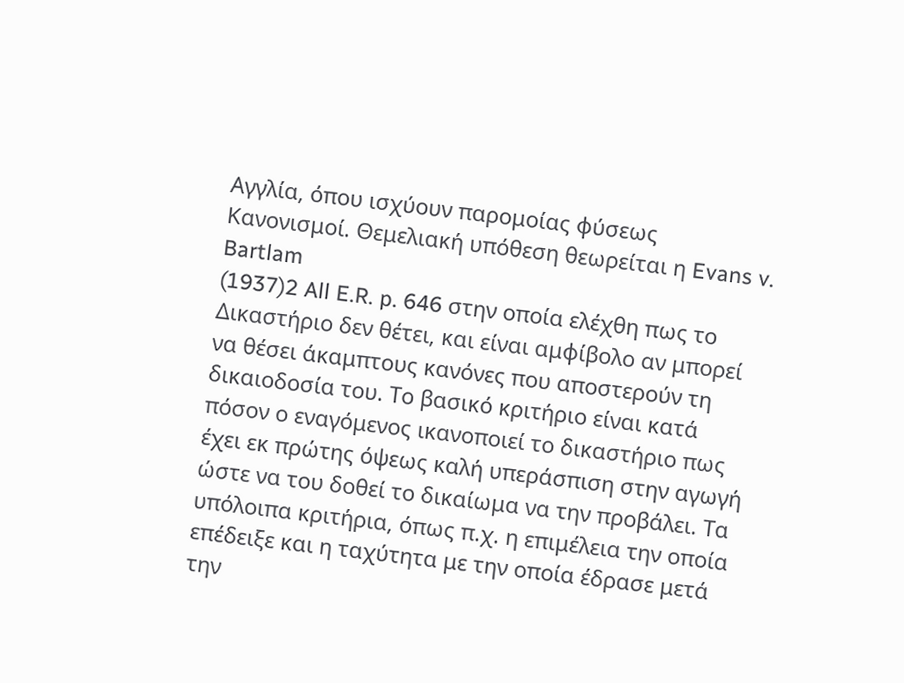Αγγλία, όπου ισχύουν παρομοίας φύσεως Κανονισμοί. Θεμελιακή υπόθεση θεωρείται η Evans v. Bartlam
(1937)2 All E.R. p. 646 στην οποία ελέχθη πως το Δικαστήριο δεν θέτει, και είναι αμφίβολο αν μπορεί να θέσει άκαμπτους κανόνες που αποστερούν τη δικαιοδοσία του. Το βασικό κριτήριο είναι κατά πόσον ο εναγόμενος ικανοποιεί το δικαστήριο πως έχει εκ πρώτης όψεως καλή υπεράσπιση στην αγωγή ώστε να του δοθεί το δικαίωμα να την προβάλει. Τα υπόλοιπα κριτήρια, όπως π.χ. η επιμέλεια την οποία επέδειξε και η ταχύτητα με την οποία έδρασε μετά την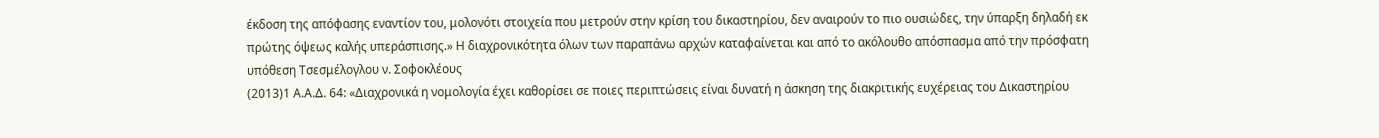έκδοση της απόφασης εναντίον του, μολονότι στοιχεία που μετρούν στην κρίση του δικαστηρίου, δεν αναιρούν το πιο ουσιώδες, την ύπαρξη δηλαδή εκ πρώτης όψεως καλής υπεράσπισης.» Η διαχρονικότητα όλων των παραπάνω αρχών καταφαίνεται και από το ακόλουθο απόσπασμα από την πρόσφατη υπόθεση Τσεσμέλογλου ν. Σοφοκλέους
(2013)1 Α.Α.Δ. 64: «Διαχρονικά η νομολογία έχει καθορίσει σε ποιες περιπτώσεις είναι δυνατή η άσκηση της διακριτικής ευχέρειας του Δικαστηρίου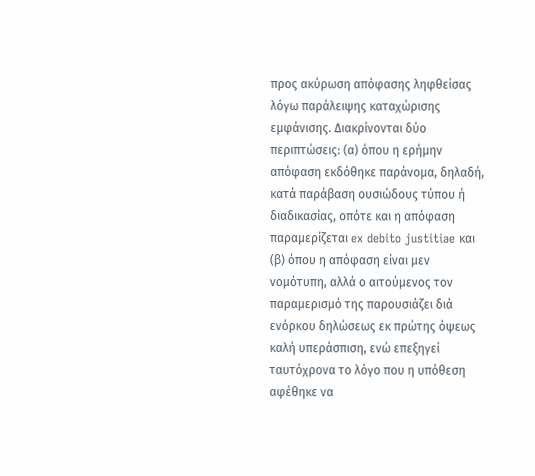προς ακύρωση απόφασης ληφθείσας λόγω παράλειψης καταχώρισης εμφάνισης. Διακρίνονται δύο περιπτώσεις: (α) όπου η ερήμην απόφαση εκδόθηκε παράνομα, δηλαδή, κατά παράβαση ουσιώδους τύπου ή διαδικασίας, οπότε και η απόφαση παραμερίζεται ex debito justitiae και (β) όπου η απόφαση είναι μεν νομότυπη, αλλά ο αιτούμενος τον παραμερισμό της παρουσιάζει διά ενόρκου δηλώσεως εκ πρώτης όψεως καλή υπεράσπιση, ενώ επεξηγεί ταυτόχρονα το λόγο που η υπόθεση αφέθηκε να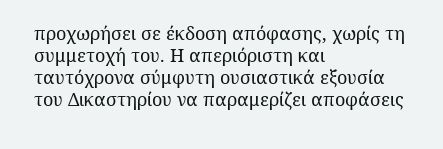προχωρήσει σε έκδοση απόφασης, χωρίς τη συμμετοχή του. Η απεριόριστη και ταυτόχρονα σύμφυτη ουσιαστικά εξουσία του Δικαστηρίου να παραμερίζει αποφάσεις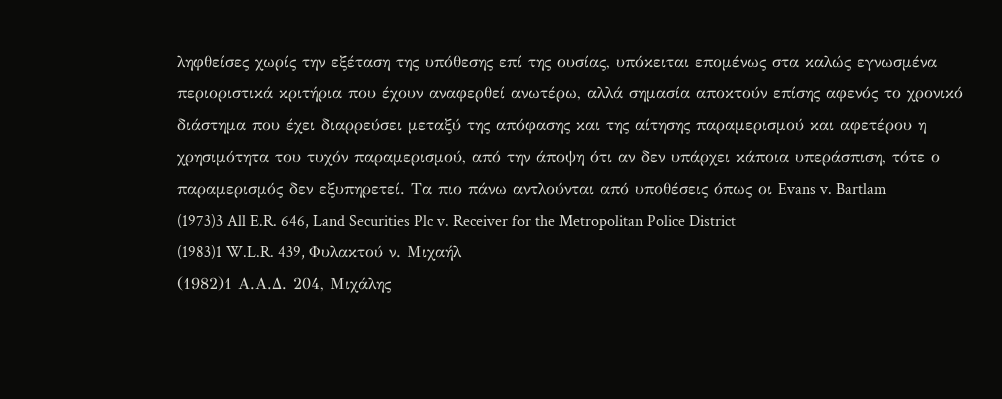ληφθείσες χωρίς την εξέταση της υπόθεσης επί της ουσίας, υπόκειται επομένως στα καλώς εγνωσμένα περιοριστικά κριτήρια που έχουν αναφερθεί ανωτέρω, αλλά σημασία αποκτούν επίσης αφενός το χρονικό διάστημα που έχει διαρρεύσει μεταξύ της απόφασης και της αίτησης παραμερισμού και αφετέρου η χρησιμότητα του τυχόν παραμερισμού, από την άποψη ότι αν δεν υπάρχει κάποια υπεράσπιση, τότε ο παραμερισμός δεν εξυπηρετεί. Τα πιο πάνω αντλούνται από υποθέσεις όπως οι Evans v. Bartlam
(1973)3 All E.R. 646, Land Securities Plc v. Receiver for the Metropolitan Police District
(1983)1 W.L.R. 439, Φυλακτού ν. Μιχαήλ
(1982)1 Α.Α.Δ. 204, Μιχάλης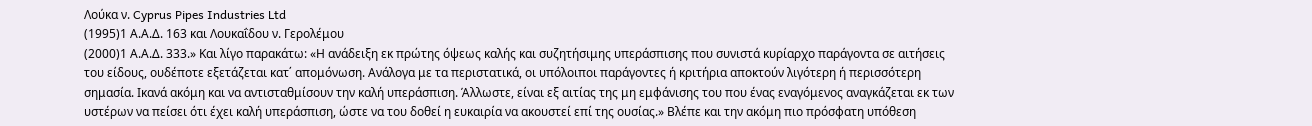Λούκα ν. Cyprus Pipes Industries Ltd
(1995)1 Α.Α.Δ. 163 και Λουκαΐδου ν. Γερολέμου
(2000)1 Α.Α.Δ. 333.» Και λίγο παρακάτω: «Η ανάδειξη εκ πρώτης όψεως καλής και συζητήσιμης υπεράσπισης που συνιστά κυρίαρχο παράγοντα σε αιτήσεις του είδους, ουδέποτε εξετάζεται κατ΄ απομόνωση. Ανάλογα με τα περιστατικά, οι υπόλοιποι παράγοντες ή κριτήρια αποκτούν λιγότερη ή περισσότερη σημασία. Ικανά ακόμη και να αντισταθμίσουν την καλή υπεράσπιση. Άλλωστε, είναι εξ αιτίας της μη εμφάνισης του που ένας εναγόμενος αναγκάζεται εκ των υστέρων να πείσει ότι έχει καλή υπεράσπιση, ώστε να του δοθεί η ευκαιρία να ακουστεί επί της ουσίας.» Βλέπε και την ακόμη πιο πρόσφατη υπόθεση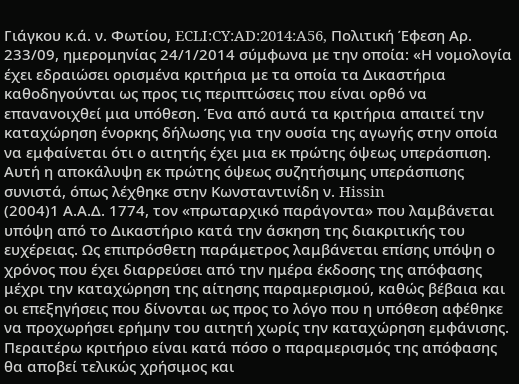Γιάγκου κ.ά. ν. Φωτίου, ECLI:CY:AD:2014:A56, Πολιτική Έφεση Αρ. 233/09, ημερομηνίας 24/1/2014 σύμφωνα με την οποία: «Η νομολογία έχει εδραιώσει ορισμένα κριτήρια με τα οποία τα Δικαστήρια καθοδηγούνται ως προς τις περιπτώσεις που είναι ορθό να επανανοιχθεί μια υπόθεση. Ένα από αυτά τα κριτήρια απαιτεί την καταχώρηση ένορκης δήλωσης για την ουσία της αγωγής στην οποία να εμφαίνεται ότι ο αιτητής έχει μια εκ πρώτης όψεως υπεράσπιση. Αυτή η αποκάλυψη εκ πρώτης όψεως συζητήσιμης υπεράσπισης συνιστά, όπως λέχθηκε στην Κωνσταντινίδη ν. Hissin
(2004)1 Α.Α.Δ. 1774, τον «πρωταρχικό παράγοντα» που λαμβάνεται υπόψη από το Δικαστήριο κατά την άσκηση της διακριτικής του ευχέρειας. Ως επιπρόσθετη παράμετρος λαμβάνεται επίσης υπόψη ο χρόνος που έχει διαρρεύσει από την ημέρα έκδοσης της απόφασης μέχρι την καταχώρηση της αίτησης παραμερισμού, καθώς βέβαια και οι επεξηγήσεις που δίνονται ως προς το λόγο που η υπόθεση αφέθηκε να προχωρήσει ερήμην του αιτητή χωρίς την καταχώρηση εμφάνισης. Περαιτέρω κριτήριο είναι κατά πόσο ο παραμερισμός της απόφασης θα αποβεί τελικώς χρήσιμος και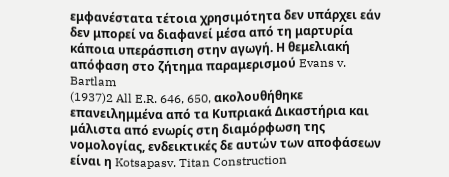εμφανέστατα τέτοια χρησιμότητα δεν υπάρχει εάν δεν μπορεί να διαφανεί μέσα από τη μαρτυρία κάποια υπεράσπιση στην αγωγή. Η θεμελιακή απόφαση στο ζήτημα παραμερισμού Evans v. Bartlam
(1937)2 All E.R. 646, 650, ακολουθήθηκε επανειλημμένα από τα Κυπριακά Δικαστήρια και μάλιστα από ενωρίς στη διαμόρφωση της νομολογίας, ενδεικτικές δε αυτών των αποφάσεων είναι η Kotsapasv. Titan Construction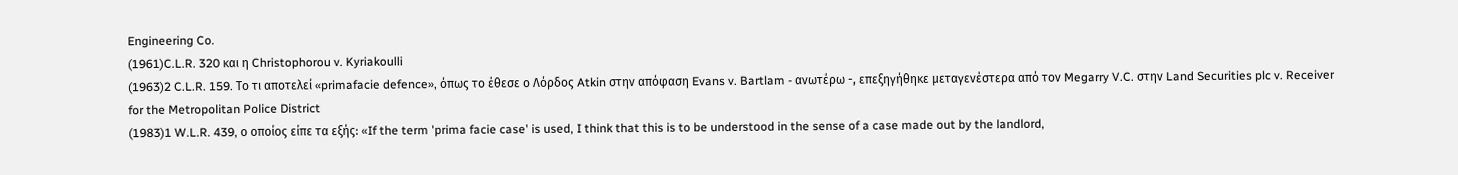Engineering Co.
(1961)C.L.R. 320 και η Christophorou v. Kyriakoulli
(1963)2 C.L.R. 159. Το τι αποτελεί «primafacie defence», όπως το έθεσε ο Λόρδος Atkin στην απόφαση Evans v. Bartlam - ανωτέρω -, επεξηγήθηκε μεταγενέστερα από τον Megarry V.C. στην Land Securities plc v. Receiver for the Metropolitan Police District
(1983)1 W.L.R. 439, ο οποίος είπε τα εξής: «If the term 'prima facie case' is used, I think that this is to be understood in the sense of a case made out by the landlord,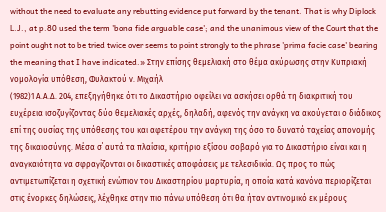without the need to evaluate any rebutting evidence put forward by the tenant. That is why Diplock L.J., at p.80 used the term 'bona fide arguable case'; and the unanimous view of the Court that the point ought not to be tried twice over seems to point strongly to the phrase 'prima facie case' bearing the meaning that I have indicated.» Στην επίσης θεμελιακή στο θέμα ακύρωσης στην Κυπριακή νομολογία υπόθεση, Φυλακτού ν. Μιχαήλ
(1982)1 Α.Α.Δ. 204, επεξηγήθηκε ότι το Δικαστήριο οφείλει να ασκήσει ορθά τη διακριτική του ευχέρεια ισοζυγίζοντας δύο θεμελιακές αρχές, δηλαδή, αφενός την ανάγκη να ακούγεται ο διάδικος επί της ουσίας της υπόθεσης του και αφετέρου την ανάγκη της όσο το δυνατό ταχείας απονομής της δικαιοσύνης. Μέσα σ΄ αυτά τα πλαίσια, κριτήριο εξίσου σοβαρό για το Δικαστήριο είναι και η αναγκαιότητα να σφραγίζονται οι δικαστικές αποφάσεις με τελεσιδικία. Ως προς το πώς αντιμετωπίζεται η σχετική ενώπιον του Δικαστηρίου μαρτυρία, η οποία κατά κανόνα περιορίζεται στις ένορκες δηλώσεις, λέχθηκε στην πιο πάνω υπόθεση ότι θα ήταν αντινομικό εκ μέρους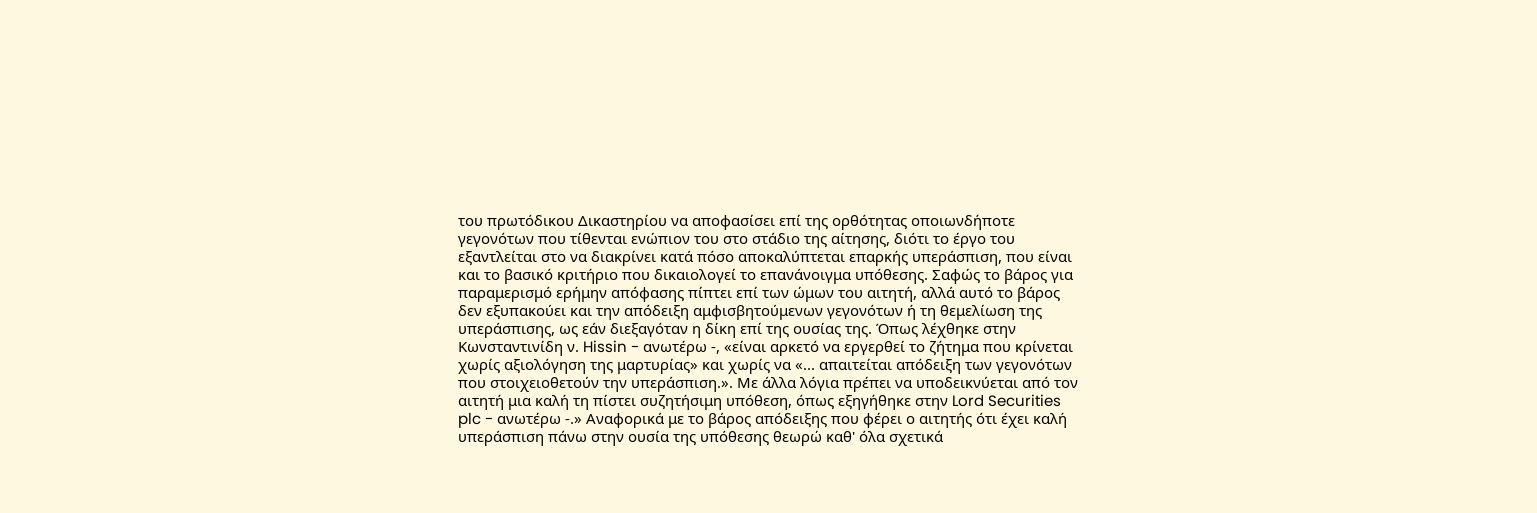του πρωτόδικου Δικαστηρίου να αποφασίσει επί της ορθότητας οποιωνδήποτε γεγονότων που τίθενται ενώπιον του στο στάδιο της αίτησης, διότι το έργο του εξαντλείται στο να διακρίνει κατά πόσο αποκαλύπτεται επαρκής υπεράσπιση, που είναι και το βασικό κριτήριο που δικαιολογεί το επανάνοιγμα υπόθεσης. Σαφώς το βάρος για παραμερισμό ερήμην απόφασης πίπτει επί των ώμων του αιτητή, αλλά αυτό το βάρος δεν εξυπακούει και την απόδειξη αμφισβητούμενων γεγονότων ή τη θεμελίωση της υπεράσπισης, ως εάν διεξαγόταν η δίκη επί της ουσίας της. Όπως λέχθηκε στην Κωνσταντινίδη ν. Hissin - ανωτέρω -, «είναι αρκετό να εργερθεί το ζήτημα που κρίνεται χωρίς αξιολόγηση της μαρτυρίας» και χωρίς να «... απαιτείται απόδειξη των γεγονότων που στοιχειοθετούν την υπεράσπιση.». Με άλλα λόγια πρέπει να υποδεικνύεται από τον αιτητή μια καλή τη πίστει συζητήσιμη υπόθεση, όπως εξηγήθηκε στην Lord Securities plc - ανωτέρω -.» Αναφορικά με το βάρος απόδειξης που φέρει ο αιτητής ότι έχει καλή υπεράσπιση πάνω στην ουσία της υπόθεσης θεωρώ καθ' όλα σχετικά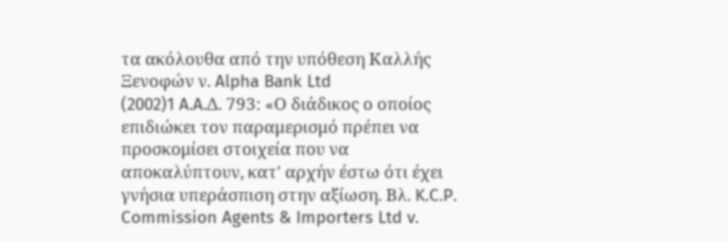τα ακόλουθα από την υπόθεση Καλλής Ξενοφών ν. Alpha Bank Ltd
(2002)1 A.A.Δ. 793: «Ο διάδικος ο οποίος επιδιώκει τον παραμερισμό πρέπει να προσκομίσει στοιχεία που να αποκαλύπτουν, κατ' αρχήν έστω ότι έχει γνήσια υπεράσπιση στην αξίωση. Βλ. K.C.P. Commission Agents & Importers Ltd v.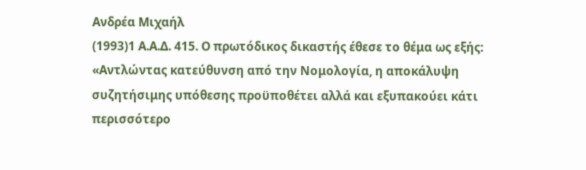Ανδρέα Μιχαήλ
(1993)1 Α.Α.Δ. 415. Ο πρωτόδικος δικαστής έθεσε το θέμα ως εξής: «Αντλώντας κατεύθυνση από την Νομολογία, η αποκάλυψη συζητήσιμης υπόθεσης προϋποθέτει αλλά και εξυπακούει κάτι περισσότερο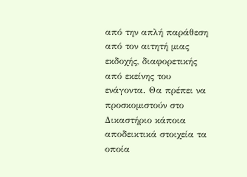από την απλή παράθεση από τον αιτητή μιας εκδοχής, διαφορετικής από εκείνης του ενάγοντα. Θα πρέπει να προσκομιστούν στο Δικαστήριο κάποια αποδεικτικά στοιχεία τα οποία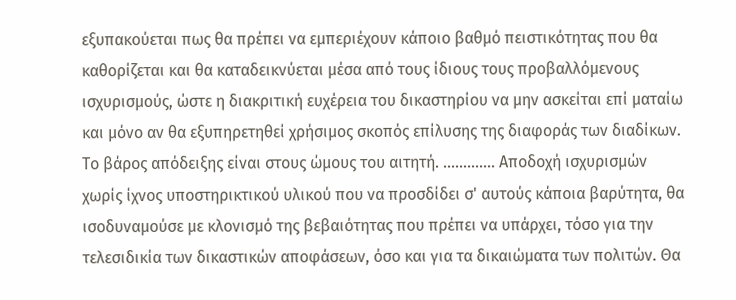εξυπακούεται πως θα πρέπει να εμπεριέχουν κάποιο βαθμό πειστικότητας που θα καθορίζεται και θα καταδεικνύεται μέσα από τους ίδιους τους προβαλλόμενους ισχυρισμούς, ώστε η διακριτική ευχέρεια του δικαστηρίου να μην ασκείται επί ματαίω και μόνο αν θα εξυπηρετηθεί χρήσιμος σκοπός επίλυσης της διαφοράς των διαδίκων. Το βάρος απόδειξης είναι στους ώμους του αιτητή. ............. Αποδοχή ισχυρισμών χωρίς ίχνος υποστηρικτικού υλικού που να προσδίδει σ' αυτούς κάποια βαρύτητα, θα ισοδυναμούσε με κλονισμό της βεβαιότητας που πρέπει να υπάρχει, τόσο για την τελεσιδικία των δικαστικών αποφάσεων, όσο και για τα δικαιώματα των πολιτών. Θα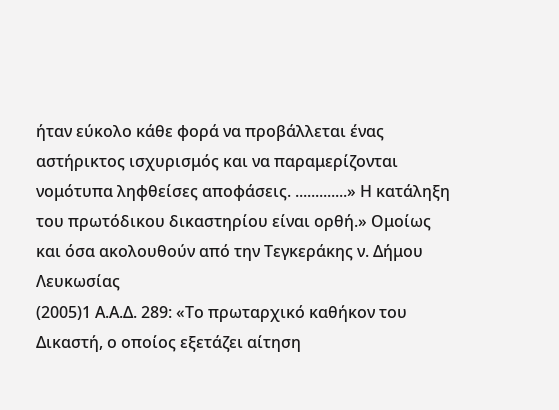ήταν εύκολο κάθε φορά να προβάλλεται ένας αστήρικτος ισχυρισμός και να παραμερίζονται νομότυπα ληφθείσες αποφάσεις. .............» Η κατάληξη του πρωτόδικου δικαστηρίου είναι ορθή.» Ομοίως και όσα ακολουθούν από την Τεγκεράκης ν. Δήμου Λευκωσίας
(2005)1 Α.Α.Δ. 289: «Το πρωταρχικό καθήκον του Δικαστή, ο οποίος εξετάζει αίτηση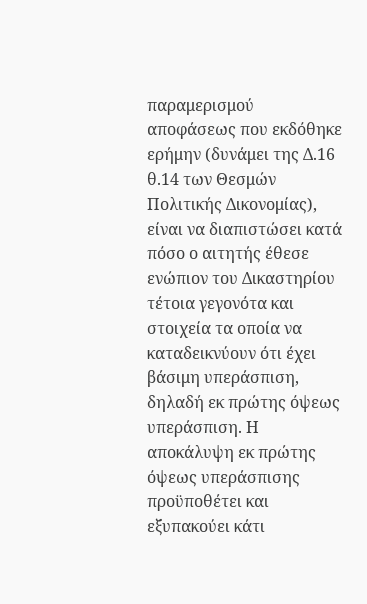παραμερισμού αποφάσεως που εκδόθηκε ερήμην (δυνάμει της Δ.16 θ.14 των Θεσμών Πολιτικής Δικονομίας), είναι να διαπιστώσει κατά πόσο ο αιτητής έθεσε ενώπιον του Δικαστηρίου τέτοια γεγονότα και στοιχεία τα οποία να καταδεικνύουν ότι έχει βάσιμη υπεράσπιση, δηλαδή εκ πρώτης όψεως υπεράσπιση. Η αποκάλυψη εκ πρώτης όψεως υπεράσπισης προϋποθέτει και εξυπακούει κάτι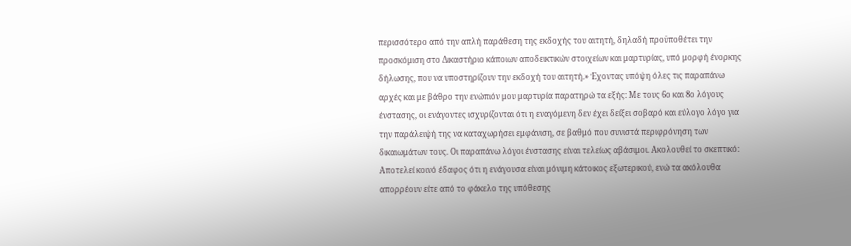περισσότερο από την απλή παράθεση της εκδοχής του αιτητή, δηλαδή προϋποθέτει την προσκόμιση στο Δικαστήριο κάποιων αποδεικτικών στοιχείων και μαρτυρίας, υπό μορφή ένορκης δήλωσης, που να υποστηρίζουν την εκδοχή του αιτητή.» Έχοντας υπόψη όλες τις παραπάνω αρχές και με βάθρο την ενώπιόν μου μαρτυρία παρατηρώ τα εξής: Με τους 6ο και 8ο λόγους ένστασης, οι ενάγοντες ισχυρίζονται ότι η εναγόμενη δεν έχει δείξει σοβαρό και εύλογο λόγο για την παράλειψή της να καταχωρήσει εμφάνιση, σε βαθμό που συνιστά περιφρόνηση των δικαιωμάτων τους. Οι παραπάνω λόγοι ένστασης είναι τελείως αβάσιμοι. Ακολουθεί το σκεπτικό: Αποτελεί κοινό έδαφος ότι η ενάγουσα είναι μόνιμη κάτοικος εξωτερικού, ενώ τα ακόλουθα απορρέουν είτε από το φάκελο της υπόθεσης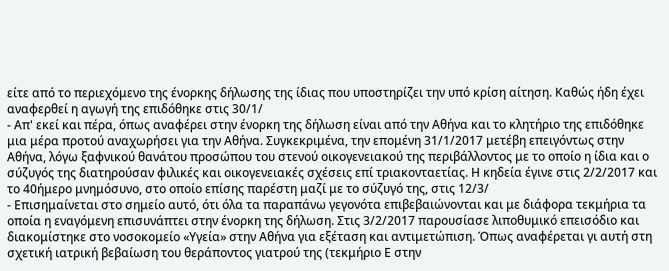είτε από το περιεχόμενο της ένορκης δήλωσης της ίδιας που υποστηρίζει την υπό κρίση αίτηση. Καθώς ήδη έχει αναφερθεί η αγωγή της επιδόθηκε στις 30/1/
- Απ' εκεί και πέρα, όπως αναφέρει στην ένορκη της δήλωση είναι από την Αθήνα και το κλητήριο της επιδόθηκε μια μέρα προτού αναχωρήσει για την Αθήνα. Συγκεκριμένα, την επομένη 31/1/2017 μετέβη επειγόντως στην Αθήνα, λόγω ξαφνικού θανάτου προσώπου του στενού οικογενειακού της περιβάλλοντος με το οποίο η ίδια και ο σύζυγός της διατηρούσαν φιλικές και οικογενειακές σχέσεις επί τριακονταετίας. Η κηδεία έγινε στις 2/2/2017 και το 40ήμερο μνημόσυνο, στο οποίο επίσης παρέστη μαζί με το σύζυγό της, στις 12/3/
- Επισημαίνεται στο σημείο αυτό, ότι όλα τα παραπάνω γεγονότα επιβεβαιώνονται και με διάφορα τεκμήρια τα οποία η εναγόμενη επισυνάπτει στην ένορκη της δήλωση. Στις 3/2/2017 παρουσίασε λιποθυμικό επεισόδιο και διακομίστηκε στο νοσοκομείο «Υγεία» στην Αθήνα για εξέταση και αντιμετώπιση. Όπως αναφέρεται γι αυτή στη σχετική ιατρική βεβαίωση του θεράποντος γιατρού της (τεκμήριο Ε στην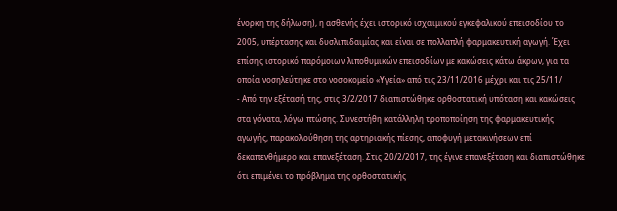ένορκη της δήλωση), η ασθενής έχει ιστορικό ισχαιμικού εγκεφαλικού επεισοδίου το 2005, υπέρτασης και δυσλιπιδαιμίας και είναι σε πολλαπλή φαρμακευτική αγωγή. Έχει επίσης ιστορικό παρόμοιων λιποθυμικών επεισοδίων με κακώσεις κάτω άκρων, για τα οποία νοσηλεύτηκε στο νοσοκομείο «Υγεία» από τις 23/11/2016 μέχρι και τις 25/11/
- Από την εξέτασή της, στις 3/2/2017 διαπιστώθηκε ορθοστατική υπόταση και κακώσεις στα γόνατα, λόγω πτώσης. Συνεστήθη κατάλληλη τροποποίηση της φαρμακευτικής αγωγής, παρακολούθηση της αρτηριακής πίεσης, αποφυγή μετακινήσεων επί δεκαπενθήμερο και επανεξέταση. Στις 20/2/2017, της έγινε επανεξέταση και διαπιστώθηκε ότι επιμένει το πρόβλημα της ορθοστατικής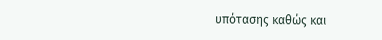υπότασης καθώς και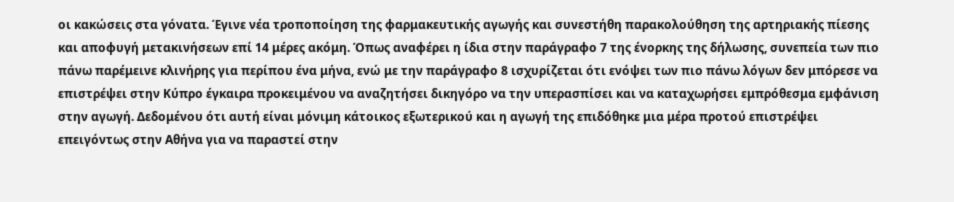οι κακώσεις στα γόνατα. Έγινε νέα τροποποίηση της φαρμακευτικής αγωγής και συνεστήθη παρακολούθηση της αρτηριακής πίεσης και αποφυγή μετακινήσεων επί 14 μέρες ακόμη. Όπως αναφέρει η ίδια στην παράγραφο 7 της ένορκης της δήλωσης, συνεπεία των πιο πάνω παρέμεινε κλινήρης για περίπου ένα μήνα, ενώ με την παράγραφο 8 ισχυρίζεται ότι ενόψει των πιο πάνω λόγων δεν μπόρεσε να επιστρέψει στην Κύπρο έγκαιρα προκειμένου να αναζητήσει δικηγόρο να την υπερασπίσει και να καταχωρήσει εμπρόθεσμα εμφάνιση στην αγωγή. Δεδομένου ότι αυτή είναι μόνιμη κάτοικος εξωτερικού και η αγωγή της επιδόθηκε μια μέρα προτού επιστρέψει επειγόντως στην Αθήνα για να παραστεί στην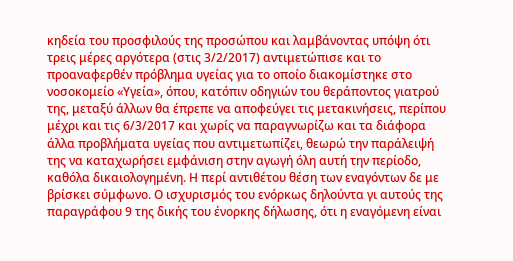κηδεία του προσφιλούς της προσώπου και λαμβάνοντας υπόψη ότι τρεις μέρες αργότερα (στις 3/2/2017) αντιμετώπισε και το προαναφερθέν πρόβλημα υγείας για το οποίο διακομίστηκε στο νοσοκομείο «Υγεία», όπου, κατόπιν οδηγιών του θεράποντος γιατρού της, μεταξύ άλλων θα έπρεπε να αποφεύγει τις μετακινήσεις, περίπου μέχρι και τις 6/3/2017 και χωρίς να παραγνωρίζω και τα διάφορα άλλα προβλήματα υγείας που αντιμετωπίζει, θεωρώ την παράλειψή της να καταχωρήσει εμφάνιση στην αγωγή όλη αυτή την περίοδο, καθόλα δικαιολογημένη. Η περί αντιθέτου θέση των εναγόντων δε με βρίσκει σύμφωνο. Ο ισχυρισμός του ενόρκως δηλούντα γι αυτούς της παραγράφου 9 της δικής του ένορκης δήλωσης, ότι η εναγόμενη είναι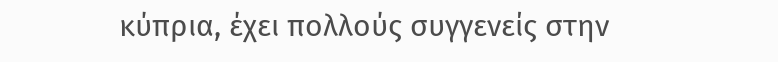κύπρια, έχει πολλούς συγγενείς στην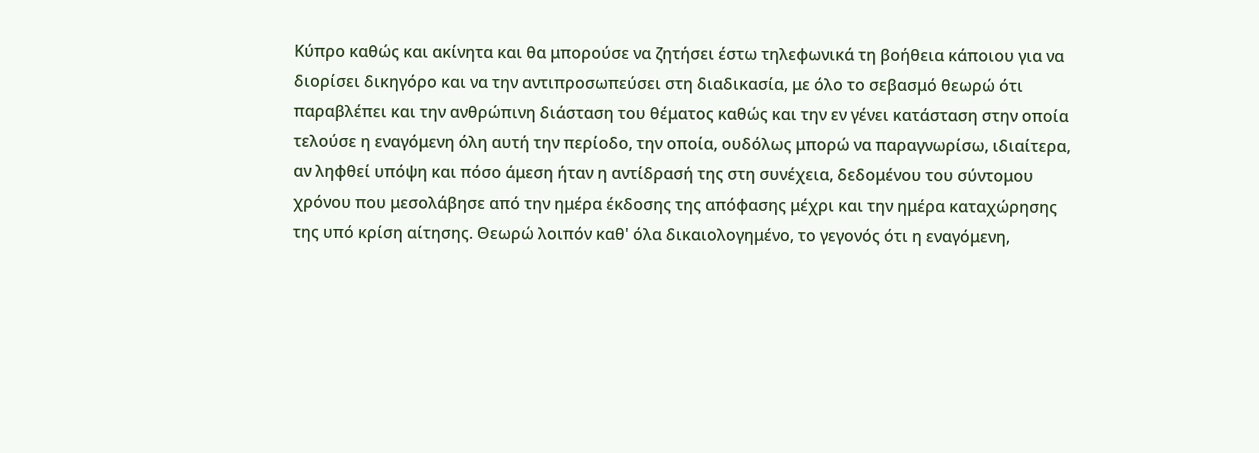Κύπρο καθώς και ακίνητα και θα μπορούσε να ζητήσει έστω τηλεφωνικά τη βοήθεια κάποιου για να διορίσει δικηγόρο και να την αντιπροσωπεύσει στη διαδικασία, με όλο το σεβασμό θεωρώ ότι παραβλέπει και την ανθρώπινη διάσταση του θέματος καθώς και την εν γένει κατάσταση στην οποία τελούσε η εναγόμενη όλη αυτή την περίοδο, την οποία, ουδόλως μπορώ να παραγνωρίσω, ιδιαίτερα, αν ληφθεί υπόψη και πόσο άμεση ήταν η αντίδρασή της στη συνέχεια, δεδομένου του σύντομου χρόνου που μεσολάβησε από την ημέρα έκδοσης της απόφασης μέχρι και την ημέρα καταχώρησης της υπό κρίση αίτησης. Θεωρώ λοιπόν καθ' όλα δικαιολογημένο, το γεγονός ότι η εναγόμενη,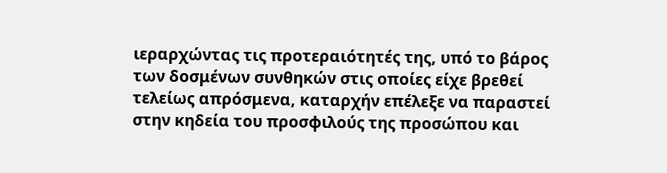ιεραρχώντας τις προτεραιότητές της, υπό το βάρος των δοσμένων συνθηκών στις οποίες είχε βρεθεί τελείως απρόσμενα, καταρχήν επέλεξε να παραστεί στην κηδεία του προσφιλούς της προσώπου και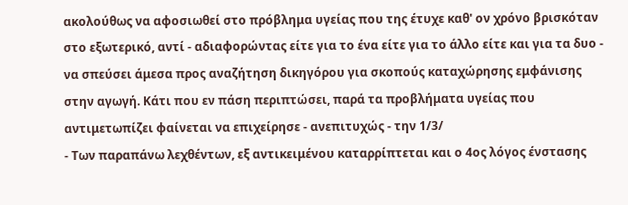ακολούθως να αφοσιωθεί στο πρόβλημα υγείας που της έτυχε καθ' ον χρόνο βρισκόταν στο εξωτερικό, αντί - αδιαφορώντας είτε για το ένα είτε για το άλλο είτε και για τα δυο - να σπεύσει άμεσα προς αναζήτηση δικηγόρου για σκοπούς καταχώρησης εμφάνισης στην αγωγή. Κάτι που εν πάση περιπτώσει, παρά τα προβλήματα υγείας που αντιμετωπίζει φαίνεται να επιχείρησε - ανεπιτυχώς - την 1/3/
- Των παραπάνω λεχθέντων, εξ αντικειμένου καταρρίπτεται και ο 4ος λόγος ένστασης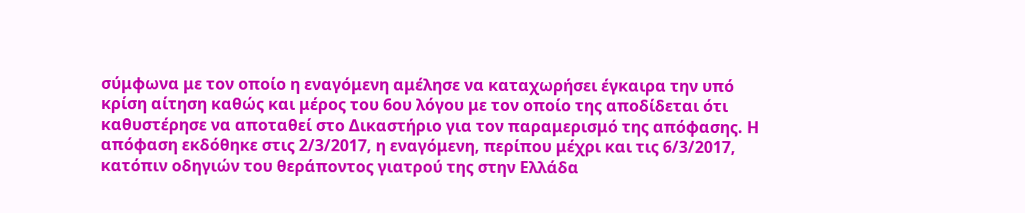σύμφωνα με τον οποίο η εναγόμενη αμέλησε να καταχωρήσει έγκαιρα την υπό κρίση αίτηση καθώς και μέρος του 6ου λόγου με τον οποίο της αποδίδεται ότι καθυστέρησε να αποταθεί στο Δικαστήριο για τον παραμερισμό της απόφασης. Η απόφαση εκδόθηκε στις 2/3/2017, η εναγόμενη, περίπου μέχρι και τις 6/3/2017, κατόπιν οδηγιών του θεράποντος γιατρού της στην Ελλάδα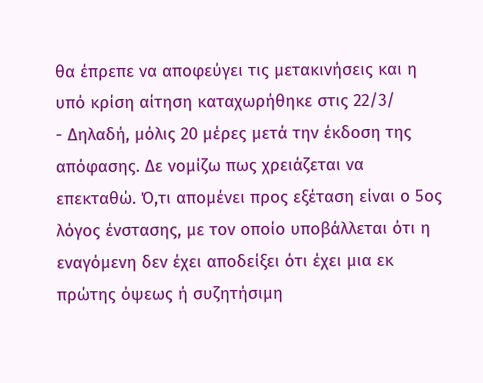θα έπρεπε να αποφεύγει τις μετακινήσεις και η υπό κρίση αίτηση καταχωρήθηκε στις 22/3/
- Δηλαδή, μόλις 20 μέρες μετά την έκδοση της απόφασης. Δε νομίζω πως χρειάζεται να επεκταθώ. Ό,τι απομένει προς εξέταση είναι ο 5ος λόγος ένστασης, με τον οποίο υποβάλλεται ότι η εναγόμενη δεν έχει αποδείξει ότι έχει μια εκ πρώτης όψεως ή συζητήσιμη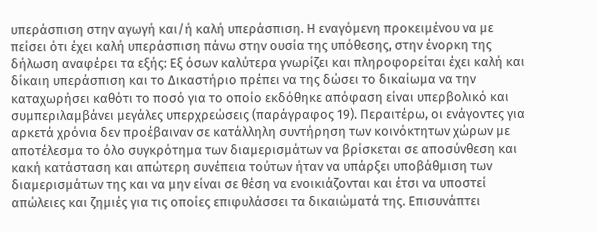υπεράσπιση στην αγωγή και/ή καλή υπεράσπιση. Η εναγόμενη προκειμένου να με πείσει ότι έχει καλή υπεράσπιση πάνω στην ουσία της υπόθεσης, στην ένορκη της δήλωση αναφέρει τα εξής: Εξ όσων καλύτερα γνωρίζει και πληροφορείται έχει καλή και δίκαιη υπεράσπιση και το Δικαστήριο πρέπει να της δώσει το δικαίωμα να την καταχωρήσει καθότι το ποσό για το οποίο εκδόθηκε απόφαση είναι υπερβολικό και συμπεριλαμβάνει μεγάλες υπερχρεώσεις (παράγραφος 19). Περαιτέρω, οι ενάγοντες για αρκετά χρόνια δεν προέβαιναν σε κατάλληλη συντήρηση των κοινόκτητων χώρων με αποτέλεσμα το όλο συγκρότημα των διαμερισμάτων να βρίσκεται σε αποσύνθεση και κακή κατάσταση και απώτερη συνέπεια τούτων ήταν να υπάρξει υποβάθμιση των διαμερισμάτων της και να μην είναι σε θέση να ενοικιάζονται και έτσι να υποστεί απώλειες και ζημιές για τις οποίες επιφυλάσσει τα δικαιώματά της. Επισυνάπτει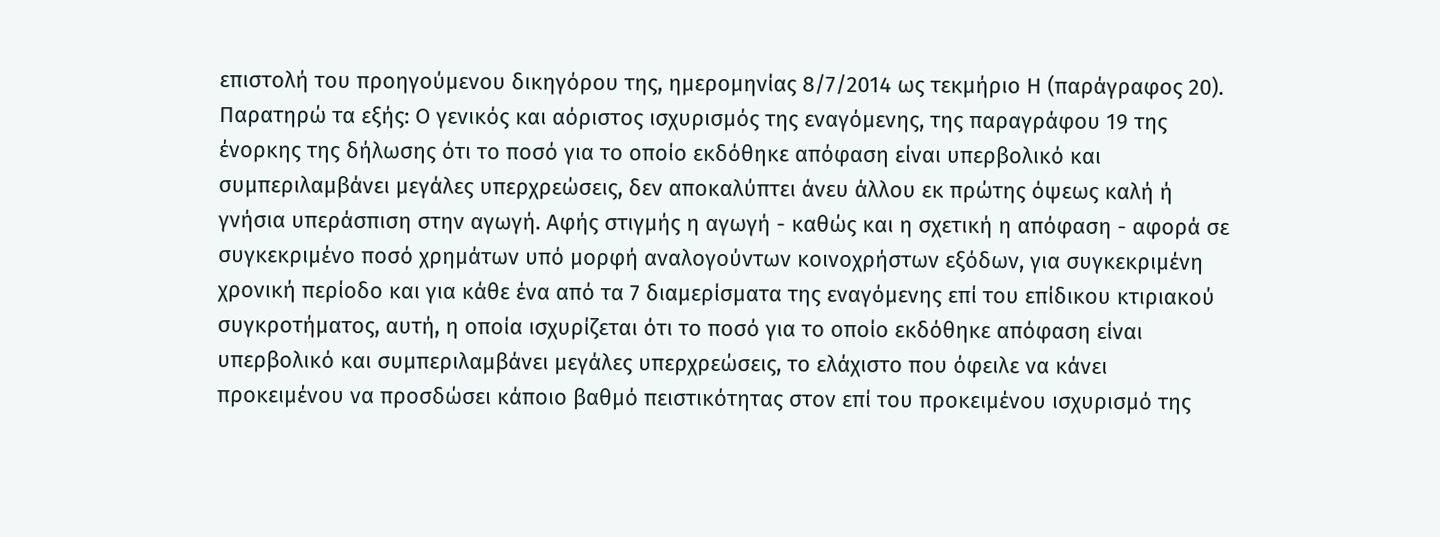επιστολή του προηγούμενου δικηγόρου της, ημερομηνίας 8/7/2014 ως τεκμήριο Η (παράγραφος 20). Παρατηρώ τα εξής: Ο γενικός και αόριστος ισχυρισμός της εναγόμενης, της παραγράφου 19 της ένορκης της δήλωσης ότι το ποσό για το οποίο εκδόθηκε απόφαση είναι υπερβολικό και συμπεριλαμβάνει μεγάλες υπερχρεώσεις, δεν αποκαλύπτει άνευ άλλου εκ πρώτης όψεως καλή ή γνήσια υπεράσπιση στην αγωγή. Αφής στιγμής η αγωγή - καθώς και η σχετική η απόφαση - αφορά σε συγκεκριμένο ποσό χρημάτων υπό μορφή αναλογούντων κοινοχρήστων εξόδων, για συγκεκριμένη χρονική περίοδο και για κάθε ένα από τα 7 διαμερίσματα της εναγόμενης επί του επίδικου κτιριακού συγκροτήματος, αυτή, η οποία ισχυρίζεται ότι το ποσό για το οποίο εκδόθηκε απόφαση είναι υπερβολικό και συμπεριλαμβάνει μεγάλες υπερχρεώσεις, το ελάχιστο που όφειλε να κάνει προκειμένου να προσδώσει κάποιο βαθμό πειστικότητας στον επί του προκειμένου ισχυρισμό της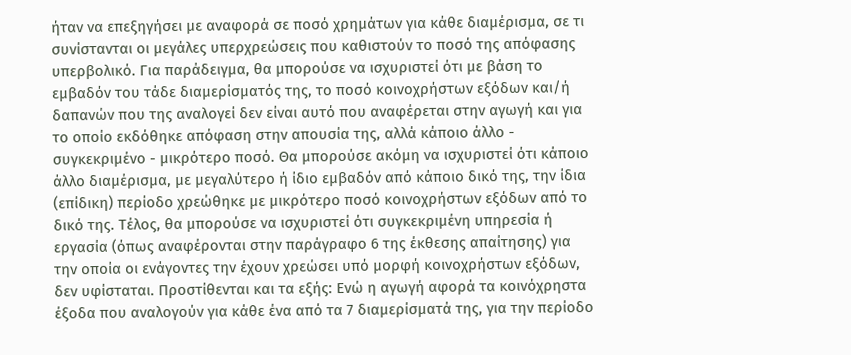ήταν να επεξηγήσει με αναφορά σε ποσό χρημάτων για κάθε διαμέρισμα, σε τι συνίστανται οι μεγάλες υπερχρεώσεις που καθιστούν το ποσό της απόφασης υπερβολικό. Για παράδειγμα, θα μπορούσε να ισχυριστεί ότι με βάση το εμβαδόν του τάδε διαμερίσματός της, το ποσό κοινοχρήστων εξόδων και/ή δαπανών που της αναλογεί δεν είναι αυτό που αναφέρεται στην αγωγή και για το οποίο εκδόθηκε απόφαση στην απουσία της, αλλά κάποιο άλλο - συγκεκριμένο - μικρότερο ποσό. Θα μπορούσε ακόμη να ισχυριστεί ότι κάποιο άλλο διαμέρισμα, με μεγαλύτερο ή ίδιο εμβαδόν από κάποιο δικό της, την ίδια (επίδικη) περίοδο χρεώθηκε με μικρότερο ποσό κοινοχρήστων εξόδων από το δικό της. Τέλος, θα μπορούσε να ισχυριστεί ότι συγκεκριμένη υπηρεσία ή εργασία (όπως αναφέρονται στην παράγραφο 6 της έκθεσης απαίτησης) για την οποία οι ενάγοντες την έχουν χρεώσει υπό μορφή κοινοχρήστων εξόδων, δεν υφίσταται. Προστίθενται και τα εξής: Ενώ η αγωγή αφορά τα κοινόχρηστα έξοδα που αναλογούν για κάθε ένα από τα 7 διαμερίσματά της, για την περίοδο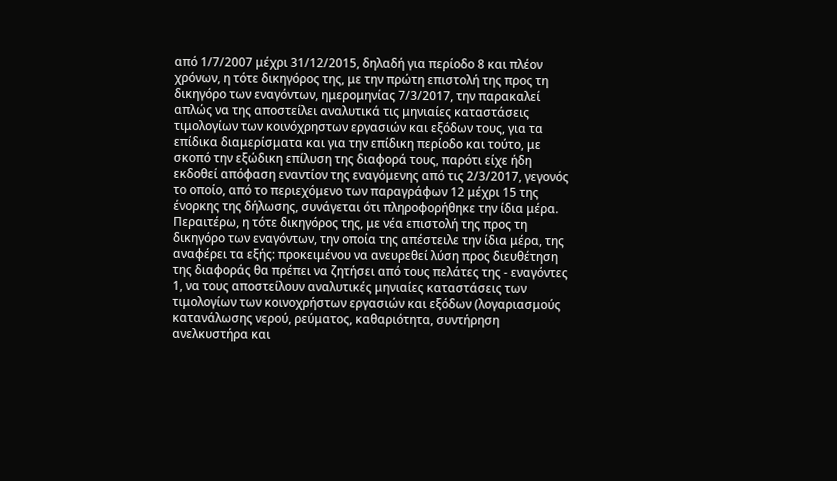από 1/7/2007 μέχρι 31/12/2015, δηλαδή για περίοδο 8 και πλέον χρόνων, η τότε δικηγόρος της, με την πρώτη επιστολή της προς τη δικηγόρο των εναγόντων, ημερομηνίας 7/3/2017, την παρακαλεί απλώς να της αποστείλει αναλυτικά τις μηνιαίες καταστάσεις τιμολογίων των κοινόχρηστων εργασιών και εξόδων τους, για τα επίδικα διαμερίσματα και για την επίδικη περίοδο και τούτο, με σκοπό την εξώδικη επίλυση της διαφορά τους, παρότι είχε ήδη εκδοθεί απόφαση εναντίον της εναγόμενης από τις 2/3/2017, γεγονός το οποίο, από το περιεχόμενο των παραγράφων 12 μέχρι 15 της ένορκης της δήλωσης, συνάγεται ότι πληροφορήθηκε την ίδια μέρα. Περαιτέρω, η τότε δικηγόρος της, με νέα επιστολή της προς τη δικηγόρο των εναγόντων, την οποία της απέστειλε την ίδια μέρα, της αναφέρει τα εξής: προκειμένου να ανευρεθεί λύση προς διευθέτηση της διαφοράς θα πρέπει να ζητήσει από τους πελάτες της - εναγόντες 1, να τους αποστείλουν αναλυτικές μηνιαίες καταστάσεις των τιμολογίων των κοινοχρήστων εργασιών και εξόδων (λογαριασμούς κατανάλωσης νερού, ρεύματος, καθαριότητα, συντήρηση ανελκυστήρα και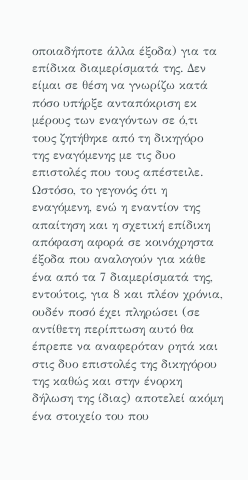οποιαδήποτε άλλα έξοδα) για τα επίδικα διαμερίσματά της. Δεν είμαι σε θέση να γνωρίζω κατά πόσο υπήρξε ανταπόκριση εκ μέρους των εναγόντων σε ό,τι τους ζητήθηκε από τη δικηγόρο της εναγόμενης με τις δυο επιστολές που τους απέστειλε. Ωστόσο, το γεγονός ότι η εναγόμενη, ενώ η εναντίον της απαίτηση και η σχετική επίδικη απόφαση αφορά σε κοινόχρηστα έξοδα που αναλογούν για κάθε ένα από τα 7 διαμερίσματά της, εντούτοις, για 8 και πλέον χρόνια, ουδέν ποσό έχει πληρώσει (σε αντίθετη περίπτωση αυτό θα έπρεπε να αναφερόταν ρητά και στις δυο επιστολές της δικηγόρου της καθώς και στην ένορκη δήλωση της ίδιας) αποτελεί ακόμη ένα στοιχείο του που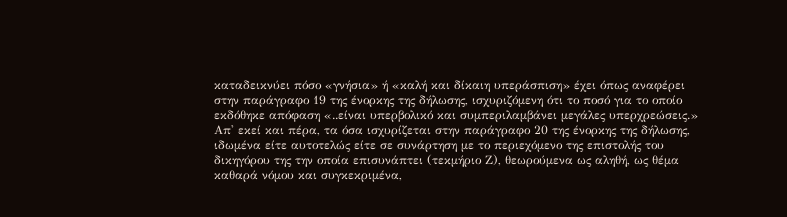καταδεικνύει πόσο «γνήσια» ή «καλή και δίκαιη υπεράσπιση» έχει όπως αναφέρει στην παράγραφο 19 της ένορκης της δήλωσης, ισχυριζόμενη ότι το ποσό για το οποίο εκδόθηκε απόφαση «..είναι υπερβολικό και συμπεριλαμβάνει μεγάλες υπερχρεώσεις.» Απ' εκεί και πέρα, τα όσα ισχυρίζεται στην παράγραφο 20 της ένορκης της δήλωσης, ιδωμένα είτε αυτοτελώς είτε σε συνάρτηση με το περιεχόμενο της επιστολής του δικηγόρου της την οποία επισυνάπτει (τεκμήριο Ζ), θεωρούμενα ως αληθή, ως θέμα καθαρά νόμου και συγκεκριμένα,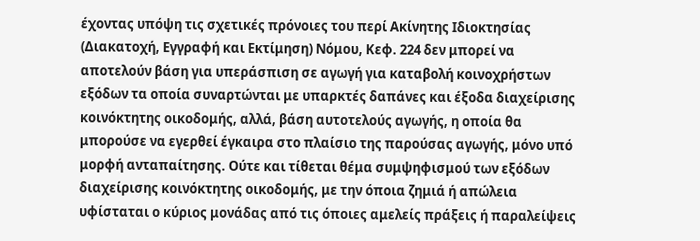έχοντας υπόψη τις σχετικές πρόνοιες του περί Ακίνητης Ιδιοκτησίας (Διακατοχή, Εγγραφή και Εκτίμηση) Νόμου, Κεφ. 224 δεν μπορεί να αποτελούν βάση για υπεράσπιση σε αγωγή για καταβολή κοινοχρήστων εξόδων τα οποία συναρτώνται με υπαρκτές δαπάνες και έξοδα διαχείρισης κοινόκτητης οικοδομής, αλλά, βάση αυτοτελούς αγωγής, η οποία θα μπορούσε να εγερθεί έγκαιρα στο πλαίσιο της παρούσας αγωγής, μόνο υπό μορφή ανταπαίτησης. Ούτε και τίθεται θέμα συμψηφισμού των εξόδων διαχείρισης κοινόκτητης οικοδομής, με την όποια ζημιά ή απώλεια υφίσταται ο κύριος μονάδας από τις όποιες αμελείς πράξεις ή παραλείψεις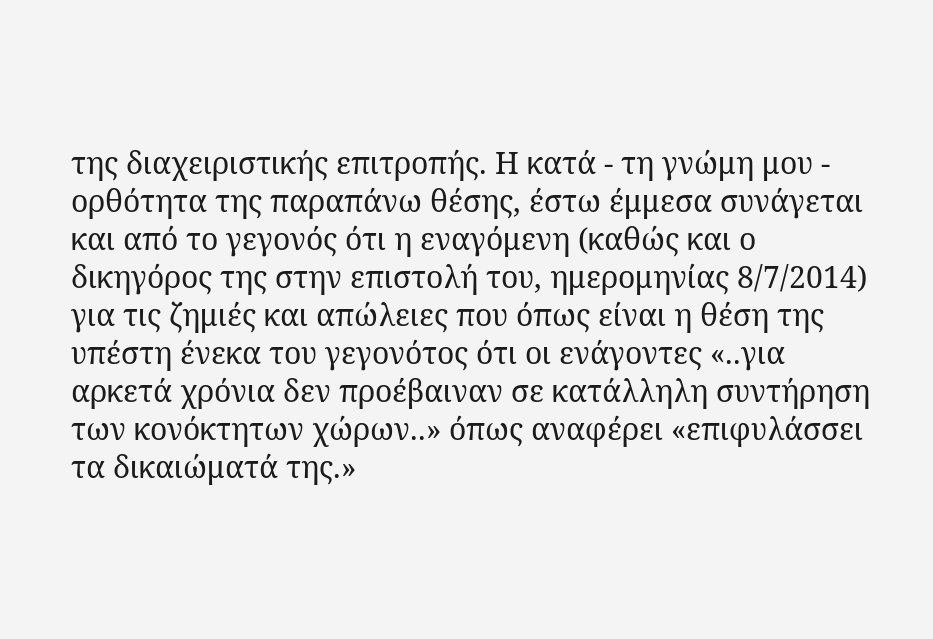της διαχειριστικής επιτροπής. Η κατά - τη γνώμη μου - ορθότητα της παραπάνω θέσης, έστω έμμεσα συνάγεται και από το γεγονός ότι η εναγόμενη (καθώς και ο δικηγόρος της στην επιστολή του, ημερομηνίας 8/7/2014) για τις ζημιές και απώλειες που όπως είναι η θέση της υπέστη ένεκα του γεγονότος ότι οι ενάγοντες «..για αρκετά χρόνια δεν προέβαιναν σε κατάλληλη συντήρηση των κονόκτητων χώρων..» όπως αναφέρει «επιφυλάσσει τα δικαιώματά της.»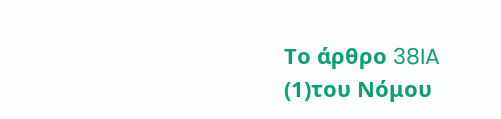Το άρθρο 38IA
(1)του Νόμου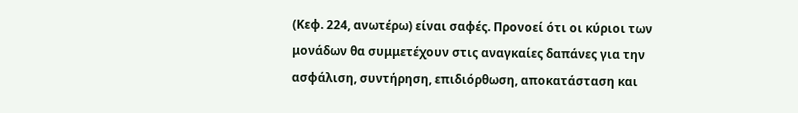(Κεφ. 224, ανωτέρω) είναι σαφές. Προνοεί ότι οι κύριοι των μονάδων θα συμμετέχουν στις αναγκαίες δαπάνες για την ασφάλιση, συντήρηση, επιδιόρθωση, αποκατάσταση και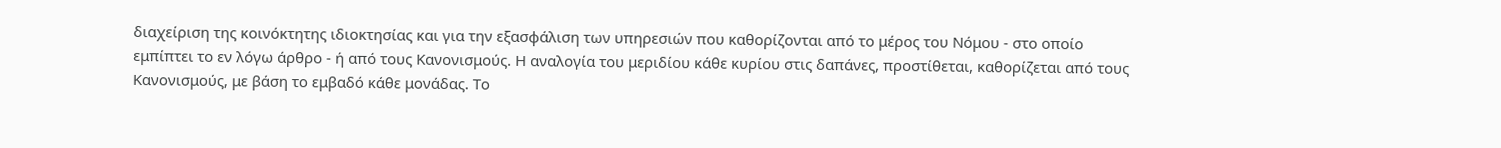διαχείριση της κοινόκτητης ιδιοκτησίας και για την εξασφάλιση των υπηρεσιών που καθορίζονται από το μέρος του Νόμου - στο οποίο εμπίπτει το εν λόγω άρθρο - ή από τους Κανονισμούς. Η αναλογία του μεριδίου κάθε κυρίου στις δαπάνες, προστίθεται, καθορίζεται από τους Κανονισμούς, με βάση το εμβαδό κάθε μονάδας. Το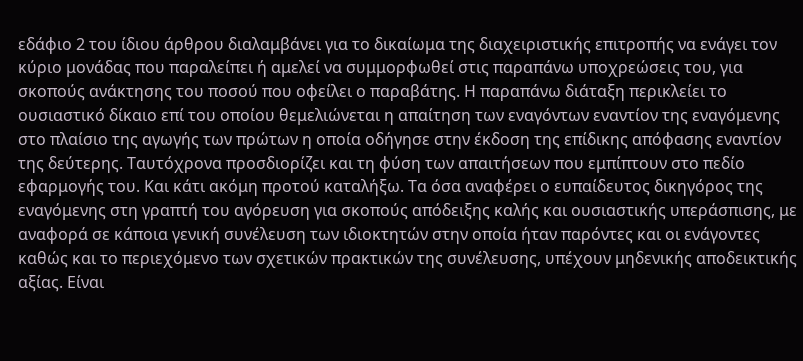εδάφιο 2 του ίδιου άρθρου διαλαμβάνει για το δικαίωμα της διαχειριστικής επιτροπής να ενάγει τον κύριο μονάδας που παραλείπει ή αμελεί να συμμορφωθεί στις παραπάνω υποχρεώσεις του, για σκοπούς ανάκτησης του ποσού που οφείλει ο παραβάτης. Η παραπάνω διάταξη περικλείει το ουσιαστικό δίκαιο επί του οποίου θεμελιώνεται η απαίτηση των εναγόντων εναντίον της εναγόμενης στο πλαίσιο της αγωγής των πρώτων η οποία οδήγησε στην έκδοση της επίδικης απόφασης εναντίον της δεύτερης. Ταυτόχρονα προσδιορίζει και τη φύση των απαιτήσεων που εμπίπτουν στο πεδίο εφαρμογής του. Και κάτι ακόμη προτού καταλήξω. Τα όσα αναφέρει ο ευπαίδευτος δικηγόρος της εναγόμενης στη γραπτή του αγόρευση για σκοπούς απόδειξης καλής και ουσιαστικής υπεράσπισης, με αναφορά σε κάποια γενική συνέλευση των ιδιοκτητών στην οποία ήταν παρόντες και οι ενάγοντες καθώς και το περιεχόμενο των σχετικών πρακτικών της συνέλευσης, υπέχουν μηδενικής αποδεικτικής αξίας. Είναι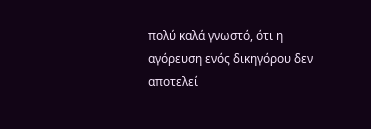πολύ καλά γνωστό, ότι η αγόρευση ενός δικηγόρου δεν αποτελεί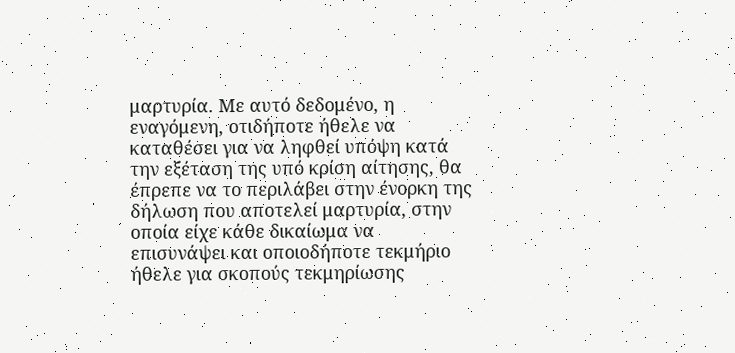μαρτυρία. Με αυτό δεδομένο, η εναγόμενη, οτιδήποτε ήθελε να καταθέσει για να ληφθεί υπόψη κατά την εξέταση της υπό κρίση αίτησης, θα έπρεπε να το περιλάβει στην ένορκη της δήλωση που αποτελεί μαρτυρία, στην οποία είχε κάθε δικαίωμα να επισυνάψει και οποιοδήποτε τεκμήριο ήθελε για σκοπούς τεκμηρίωσης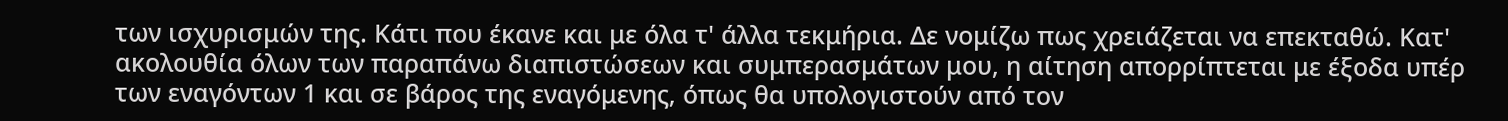των ισχυρισμών της. Κάτι που έκανε και με όλα τ' άλλα τεκμήρια. Δε νομίζω πως χρειάζεται να επεκταθώ. Κατ' ακολουθία όλων των παραπάνω διαπιστώσεων και συμπερασμάτων μου, η αίτηση απορρίπτεται με έξοδα υπέρ των εναγόντων 1 και σε βάρος της εναγόμενης, όπως θα υπολογιστούν από τον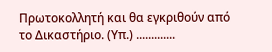Πρωτοκολλητή και θα εγκριθούν από το Δικαστήριο. (Υπ.) .............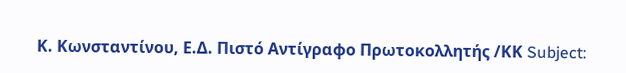Κ. Κωνσταντίνου, Ε.Δ. Πιστό Αντίγραφο Πρωτοκολλητής /ΚΚ Subject: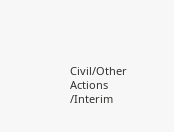Civil/Other Actions /Interim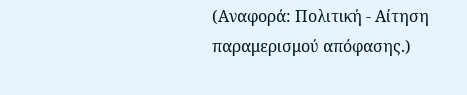(Αναφορά: Πολιτική - Αίτηση παραμερισμού απόφασης.)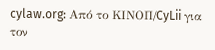cylaw.org: Από το ΚΙΝOΠ/CyLii για τον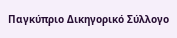Παγκύπριο Δικηγορικό Σύλλογο